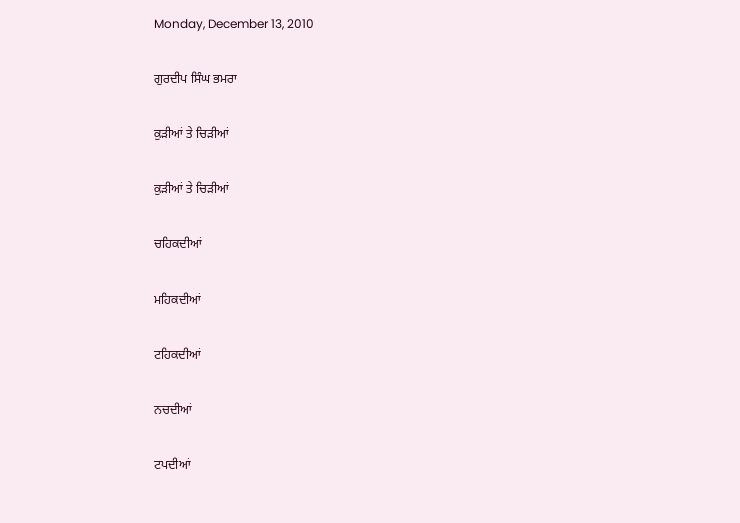Monday, December 13, 2010

ਗੁਰਦੀਪ ਸਿੰਘ ਭਮਰਾ

ਕੁੜੀਆਂ ਤੇ ਚਿੜੀਆਂ

ਕੁੜੀਆਂ ਤੇ ਚਿੜੀਆਂ

ਚਹਿਕਦੀਆਂ

ਮਹਿਕਦੀਆਂ

ਟਹਿਕਦੀਆਂ

ਨਚਦੀਆਂ

ਟਪਦੀਆਂ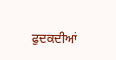ਫੁਦਕਦੀਆਂ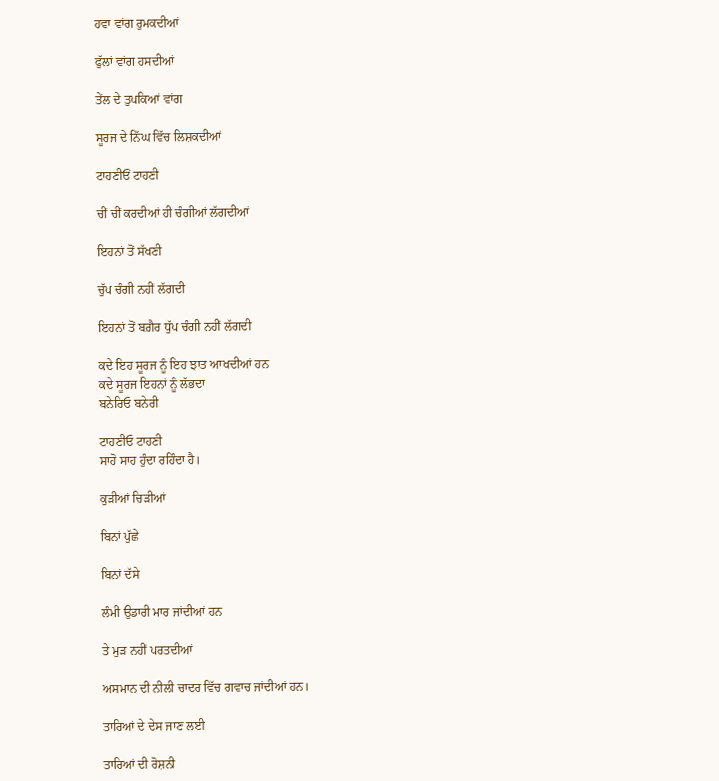ਹਵਾ ਵਾਂਗ ਰੁਮਕਦੀਆਂ

ਫੁੱਲਾਂ ਵਾਂਗ ਹਸਦੀਆਂ

ਤੇਂਲ ਦੇ ਤੁਪਕਿਆਂ ਵਾਂਗ

ਸੂਰਜ ਦੇ ਨਿੱਘ ਵਿੱਚ ਲਿਸ਼ਕਦੀਆਂ

ਟਾਹਣੀਓਂ ਟਾਹਣੀ

ਚੀਂ ਚੀਂ ਕਰਦੀਆਂ ਹੀ ਚੰਗੀਆਂ ਲੱਗਦੀਆਂ

ਇਹਨਾਂ ਤੋਂ ਸੱਖਣੀ

ਚੁੱਪ ਚੰਗੀ ਨਹੀਂ ਲੱਗਦੀ

ਇਹਨਾਂ ਤੋਂ ਬਗ਼ੈਰ ਧੁੱਪ ਚੰਗੀ ਨਹੀਂ ਲੱਗਦੀ

ਕਦੇ ਇਹ ਸੂਰਜ ਨੂੰ ਇਹ ਝਾਤ ਆਖਦੀਆਂ ਹਨ
ਕਦੇ ਸੂਰਜ ਇਹਨਾਂ ਨੂੰ ਲੱਭਦਾ
ਬਨੇਰਿਓ ਬਨੇਰੀ

ਟਾਹਣੀਓ ਟਾਹਣੀ
ਸਾਹੋ ਸਾਹ ਹੁੰਦਾ ਰਹਿੰਦਾ ਹੈ।

ਕੁੜੀਆਂ ਚਿੜੀਆਂ

ਬਿਨਾਂ ਪੁੱਛੇ

ਬਿਨਾਂ ਦੱਸੇ

ਲੰਮੀ ਉਡਾਰੀ ਮਾਰ ਜਾਂਦੀਆਂ ਹਨ

ਤੇ ਮੁੜ ਨਹੀਂ ਪਰਤਦੀਆਂ

ਅਸਮਾਨ ਦੀ ਨੀਲੀ ਚਾਦਰ ਵਿੱਚ ਗਵਾਚ ਜਾਂਦੀਆਂ ਹਨ।

ਤਾਰਿਆਂ ਦੇ ਦੇਸ ਜਾਣ ਲਈ

ਤਾਰਿਆਂ ਦੀ ਰੋਸ਼ਨੀ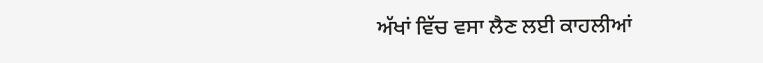ਅੱਖਾਂ ਵਿੱਚ ਵਸਾ ਲੈਣ ਲਈ ਕਾਹਲੀਆਂ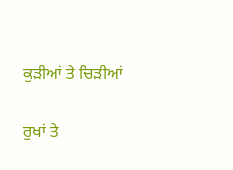ਕੁੜੀਆਂ ਤੇ ਚਿੜੀਆਂ

ਰੁਖਾਂ ਤੇ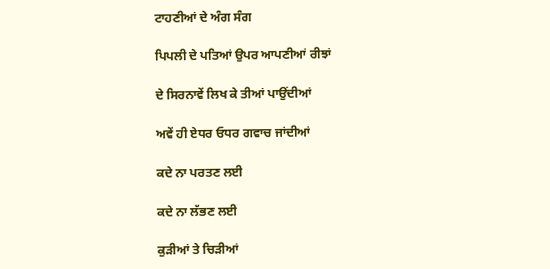ਟਾਹਣੀਆਂ ਦੇ ਅੰਗ ਸੰਗ

ਪਿਪਲੀ ਦੇ ਪਤਿਆਂ ਉਪਰ ਆਪਣੀਆਂ ਰੀਝਾਂ

ਦੇ ਸਿਰਨਾਵੇਂ ਲਿਖ ਕੇ ਤੀਆਂ ਪਾਉਂਦੀਆਂ

ਅਵੇਂ ਹੀ ਏਧਰ ਓਧਰ ਗਵਾਚ ਜਾਂਦੀਆਂ

ਕਦੇ ਨਾ ਪਰਤਣ ਲਈ

ਕਦੇ ਨਾ ਲੱਭਣ ਲਈ

ਕੁੜੀਆਂ ਤੇ ਚਿੜੀਆਂ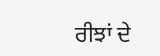ਰੀਝਾਂ ਦੇ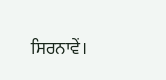ਸਿਰਨਾਵੇਂ।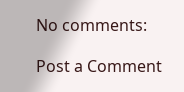No comments:

Post a Comment